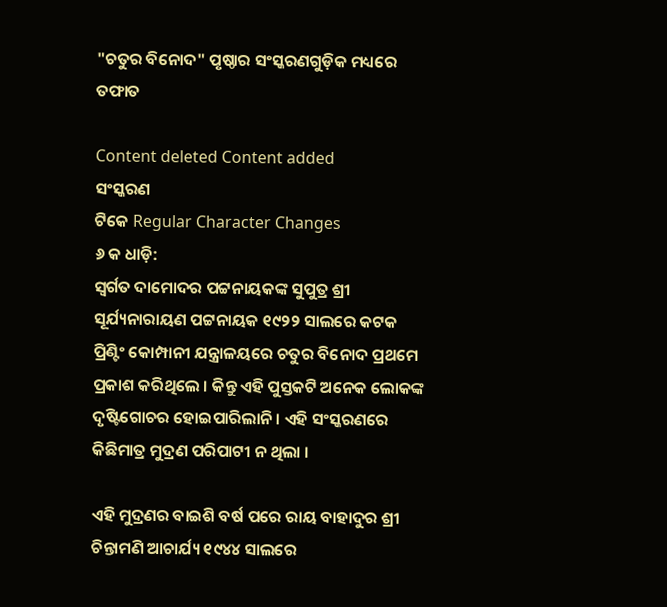"ଚତୁର ବିନୋଦ" ପୃଷ୍ଠାର ସଂସ୍କରଣ‌ଗୁଡ଼ିକ ମଧ୍ୟରେ ତଫାତ

Content deleted Content added
ସଂସ୍କରଣ
ଟିକେ Regular Character Changes
୬ କ ଧାଡ଼ି:
ସ୍ୱର୍ଗତ ଦାମୋଦର ପଟ୍ଟନାୟକଙ୍କ ସୁପୁତ୍ର ଶ୍ରୀ ସୂର୍ଯ୍ୟନାରାୟଣ ପଟ୍ଟନାୟକ ୧୯୨୨ ସାଲରେ କଟକ ପ୍ରିଣ୍ଟିଂ କୋମ୍ପାନୀ ଯନ୍ତ୍ରାଳୟରେ ଚତୁର ବିନୋଦ ପ୍ରଥମେ ପ୍ରକାଶ କରିଥିଲେ । କିନ୍ତୁ ଏହି ପୁସ୍ତକଟି ଅନେକ ଲୋକଙ୍କ ଦୃଷ୍ଟିଗୋଚର ହୋଇପାରିଲାନି । ଏହି ସଂସ୍କରଣରେ କିଛିମାତ୍ର ମୁଦ୍ରଣ ପରିପାଟୀ ନ ଥିଲା ।

ଏହି ମୁଦ୍ରଣର ବାଇଶି ବର୍ଷ ପରେ ରାୟ ବାହାଦୁର ଶ୍ରୀ ଚିନ୍ତାମଣି ଆଚାର୍ଯ୍ୟ ୧୯୪୪ ସାଲରେ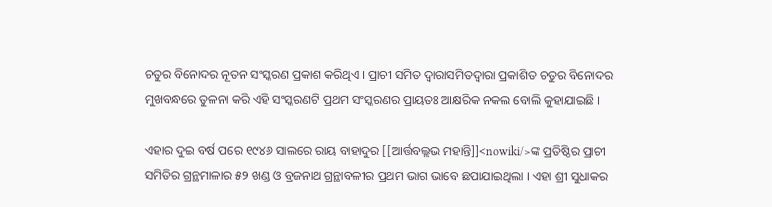ଚତୁର ବିନୋଦର ନୂତନ ସଂସ୍କରଣ ପ୍ରକାଶ କରିଥିଏ । ପ୍ରାଚୀ ସମିତ ଦ୍ୱାରାସମିତଦ୍ୱାରା ପ୍ରକାଶିତ ଚତୁର ବିନୋଦର ମୁଖବନ୍ଧରେ ତୁଳନା କରି ଏହି ସଂସ୍କରଣଟି ପ୍ରଥମ ସଂସ୍କରଣର ପ୍ରାୟତଃ ଆକ୍ଷରିକ ନକଲ ବୋଲି କୁହାଯାଇଛି ।

ଏହାର ଦୁଇ ବର୍ଷ ପରେ ୧୯୪୬ ସାଲରେ ରାୟ ବାହାଦୁର [[ଆର୍ତ୍ତବଲ୍ଲଭ ମହାନ୍ତି]]<nowiki/>ଙ୍କ ପ୍ରତିଷ୍ଠିର ପ୍ରାଚୀ ସମିତିର ଗ୍ରନ୍ଥମାଳାର ୫୨ ଖଣ୍ଡ ଓ ବ୍ରଜନାଥ ଗ୍ରନ୍ଥାବଳୀର ପ୍ରଥମ ଭାଗ ଭାବେ ଛପାଯାଇଥିଲା । ଏହା ଶ୍ରୀ ସୁଧାକର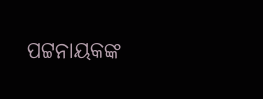ପଟ୍ଟନାୟକଙ୍କ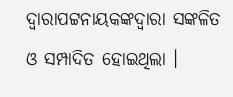ଦ୍ୱାରାପଟ୍ଟନାୟକଙ୍କଦ୍ୱାରା ସଙ୍କଳିତ ଓ ସମ୍ପାଦିତ ହୋଇଥିଲା ।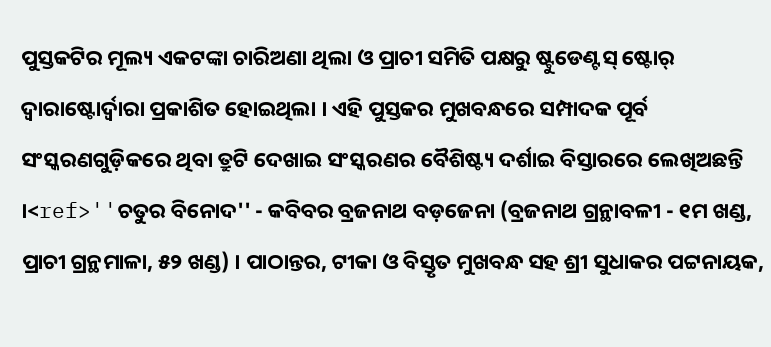ପୁସ୍ତକଟିର ମୂଲ୍ୟ ଏକଟଙ୍କା ଚାରିଅଣା ଥିଲା ଓ ପ୍ରାଚୀ ସମିତି ପକ୍ଷରୁ ଷ୍ଟୁଡେଣ୍ଟସ୍ ଷ୍ଟୋର୍ ଦ୍ୱାରାଷ୍ଟୋର୍ଦ୍ୱାରା ପ୍ରକାଶିତ ହୋଇଥିଲା । ଏହି ପୁସ୍ତକର ମୁଖବନ୍ଧରେ ସମ୍ପାଦକ ପୂର୍ବ ସଂସ୍କରଣଗୁଡ଼ିକରେ ଥିବା ତ୍ରୁଟି ଦେଖାଇ ସଂସ୍କରଣର ବୈଶିଷ୍ଟ୍ୟ ଦର୍ଶାଇ ବିସ୍ତାରରେ ଲେଖିଅଛନ୍ତି ।<ref>''ଚତୁର ବିନୋଦ'' - କବିବର ବ୍ରଜନାଥ ବଡ଼ଜେନା (ବ୍ରଜନାଥ ଗ୍ରନ୍ଥାବଳୀ - ୧ମ ଖଣ୍ଡ, ପ୍ରାଚୀ ଗ୍ରନ୍ଥମାଳା, ୫୨ ଖଣ୍ଡ) । ପାଠାନ୍ତର, ଟୀକା ଓ ବିସ୍ତୃତ ମୁଖବନ୍ଧ ସହ ଶ୍ରୀ ସୁଧାକର ପଟ୍ଟନାୟକ,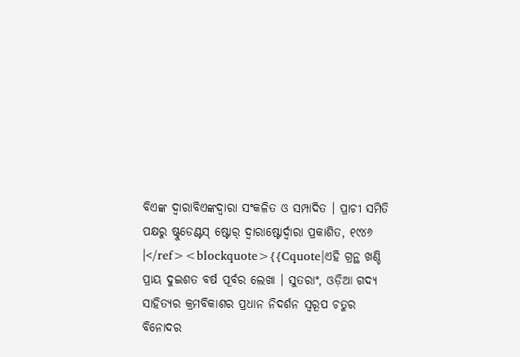ବିଏଙ୍କ ଦ୍ୱାରାବିଏଙ୍କଦ୍ୱାରା ସଂକଳିତ ଓ ସମ୍ପାଦିତ । ପ୍ରାଚୀ ସମିତି ପକ୍ଷରୁ ଷ୍ଟୁଡେଣ୍ଟସ୍ ଷ୍ଟୋର୍ ଦ୍ୱାରାଷ୍ଟୋର୍ଦ୍ୱାରା ପ୍ରକାଶିତ, ୧୯୪୬ ।</ref><blockquote>{{Cquote|ଏହି ଗ୍ରନ୍ଥ ଖଣ୍ଡି ପ୍ରାୟ ଦୁଇଶତ ବର୍ଷ ପୂର୍ବର ଲେଖା । ସୁତରାଂ, ଓଡ଼ିଆ ଗଦ୍ୟ ସାହିତ୍ୟର କ୍ରମବିକାଶର ପ୍ରଧାନ ନିଦର୍ଶନ ସ୍ୱରୂପ ଚତୁର ବିନୋଦର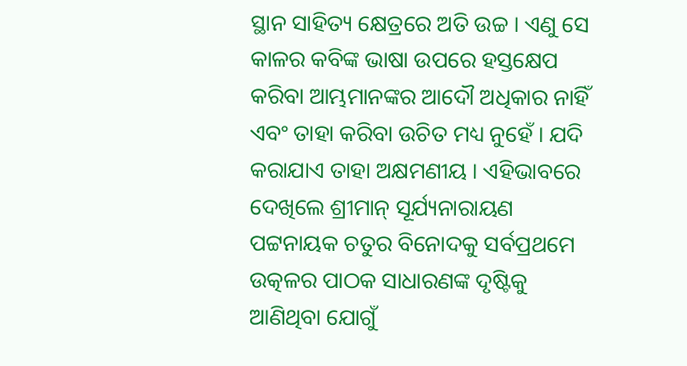ସ୍ଥାନ ସାହିତ୍ୟ କ୍ଷେତ୍ରରେ ଅତି ଉଚ୍ଚ । ଏଣୁ ସେ କାଳର କବିଙ୍କ ଭାଷା ଉପରେ ହସ୍ତକ୍ଷେପ କରିବା ଆମ୍ଭମାନଙ୍କର ଆଦୌ ଅଧିକାର ନାହିଁ ଏବଂ ତାହା କରିବା ଉଚିତ ମଧ୍ୟ ନୁହେଁ । ଯଦି କରାଯାଏ ତାହା ଅକ୍ଷମଣୀୟ । ଏହିଭାବରେ ଦେଖିଲେ ଶ୍ରୀମାନ୍ ସୂର୍ଯ୍ୟନାରାୟଣ ପଟ୍ଟନାୟକ ଚତୁର ବିନୋଦକୁ ସର୍ବପ୍ରଥମେ ଉତ୍କଳର ପାଠକ ସାଧାରଣଙ୍କ ଦୃଷ୍ଟିକୁ ଆଣିଥିବା ଯୋଗୁଁ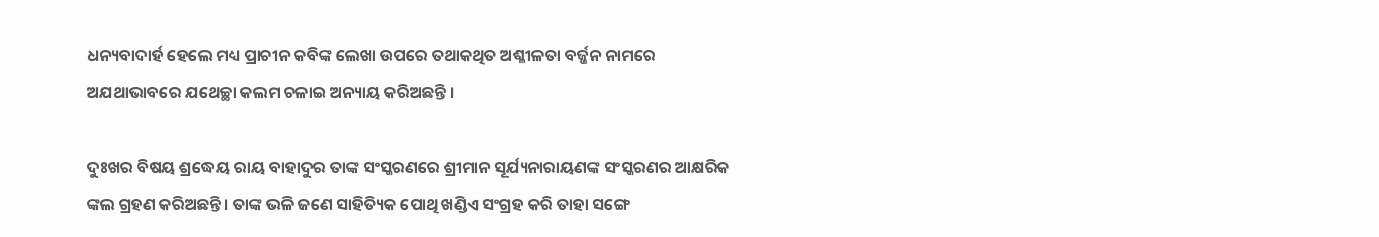ଧନ୍ୟବାଦାର୍ହ ହେଲେ ମଧ୍ୟ ପ୍ରାଚୀନ କବିଙ୍କ ଲେଖା ଉପରେ ତଥାକଥିତ ଅଶ୍ଳୀଳତା ବର୍ଜ୍ଜନ ନାମରେ ଅଯଥାଭାବରେ ଯଥେଚ୍ଛା କଲମ ଚଳାଇ ଅନ୍ୟାୟ କରିଅଛନ୍ତି ।

ଦୁଃଖର ବିଷୟ ଶ୍ରଦ୍ଧେୟ ରାୟ ବାହାଦୁର ତାଙ୍କ ସଂସ୍କରଣରେ ଶ୍ରୀମାନ ସୂର୍ଯ୍ୟନାରାୟଣଙ୍କ ସଂସ୍କରଣର ଆକ୍ଷରିକ ଙ୍କଲ ଗ୍ରହଣ କରିଅଛନ୍ତି । ତାଙ୍କ ଭଳି ଜଣେ ସାହିତ୍ୟିକ ପୋଥି ଖଣ୍ଡିଏ ସଂଗ୍ରହ କରି ତାହା ସଙ୍ଗେ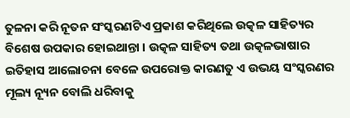ତୁଳନା କରି ନୂତନ ସଂସ୍କରଣଟିଏ ପ୍ରକାଶ କରିଥିଲେ ଉତ୍କଳ ସାହିତ୍ୟର ବିଶେଷ ଉପକାର ହୋଇଥାନ୍ତା । ଉତ୍କଳ ସାହିତ୍ୟ ତଥା ଉତ୍କଳଭାଷାର ଇତିହାସ ଆଲୋଚନା ବେଳେ ଉପରୋକ୍ତ କାରଣତୁ ଏ ଉଭୟ ସଂସ୍କରଣର ମୂଲ୍ୟ ନ୍ୟୂନ ବୋଲି ଧରିବାକୁ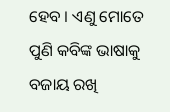ହେବ । ଏଣୁ ମୋତେ ପୁଣି କବିଙ୍କ ଭାଷାକୁ ବଜାୟ ରଖି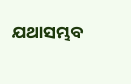ଯଥାସମ୍ଭବ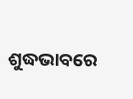ଶୁଦ୍ଧଭାବରେ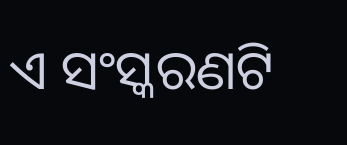ଏ ସଂସ୍କରଣଟି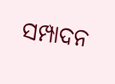ସମ୍ପାଦନ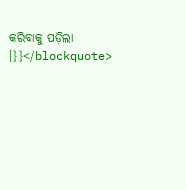କରିବାକୁ ପଡ଼ିଲା ।}}</blockquote>